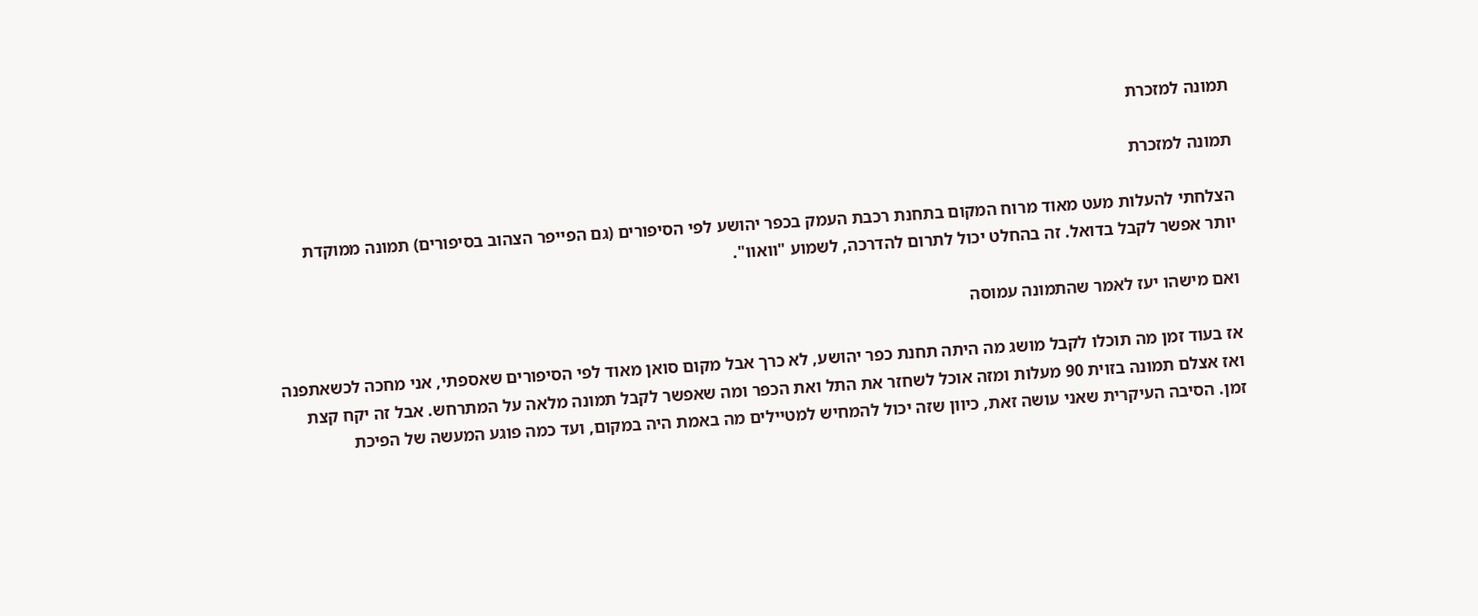תמונה למזכרת

תמונה למזכרת

הצלחתי להעלות מעט מאוד מרוח המקום בתחנת רכבת העמק בכפר יהושע לפי הסיפורים (גם הפייפר הצהוב בסיפורים) תמונה ממוקדת יותר אפשר לקבל בדואל. זה בהחלט יכול לתרום להדרכה, לשמוע "וואוו".

ואם מישהו יעז לאמר שהתמונה עמוסה

אז בעוד זמן מה תוכלו לקבל מושג מה היתה תחנת כפר יהושע, לא כרך אבל מקום סואן מאוד לפי הסיפורים שאספתי, אני מחכה לכשאתפנה ואז אצלם תמונה בזוית 90 מעלות ומזה אוכל לשחזר את התל ואת הכפר ומה שאפשר לקבל תמונה מלאה על המתרחש. אבל זה יקח קצת זמן. הסיבה העיקרית שאני עושה זאת, כיוון שזה יכול להמחיש למטיילים מה באמת היה במקום, ועד כמה פוגע המעשה של הפיכת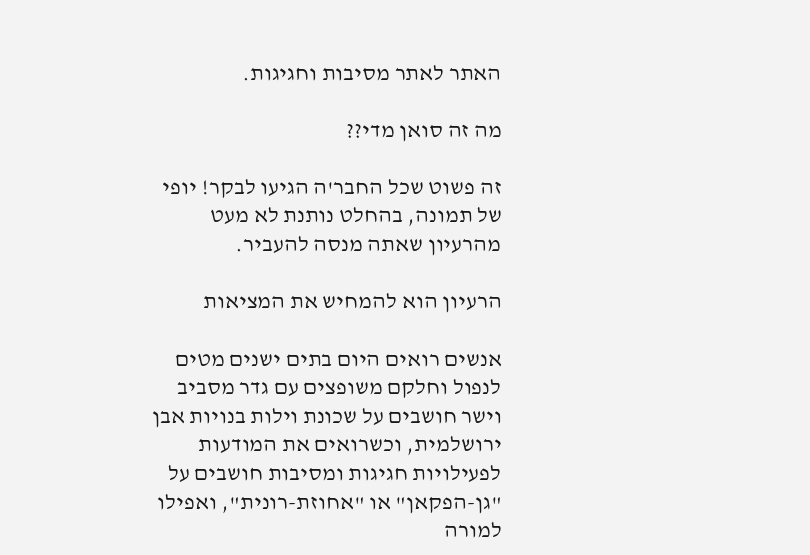האתר לאתר מסיבות וחגיגות.

מה זה סואן מדי??

זה פשוט שכל החבר'ה הגיעו לבקר! יופי של תמונה, בהחלט נותנת לא מעט מהרעיון שאתה מנסה להעביר.

הרעיון הוא להמחיש את המציאות

אנשים רואים היום בתים ישנים מטים לנפול וחלקם משופצים עם גדר מסביב וישר חושבים על שכונת וילות בנויות אבן ירושלמית, וכשרואים את המודעות לפעילויות חגיגות ומסיבות חושבים על "גן-הפקאן" או "אחוזת-רונית", ואפילו למורה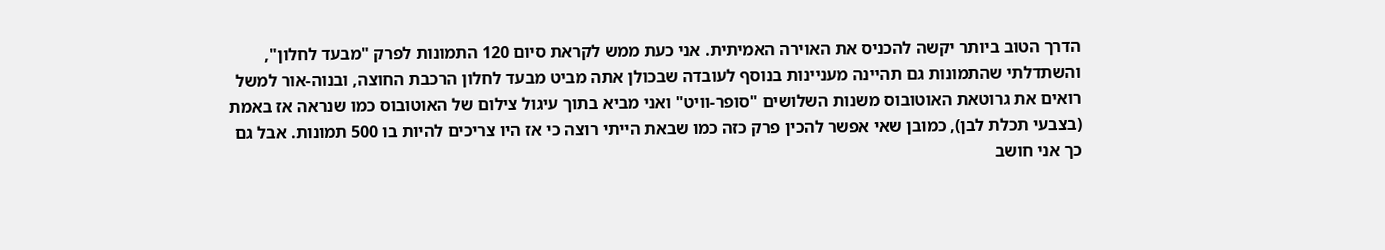הדרך הטוב ביותר יקשה להכניס את האוירה האמיתית. אני כעת ממש לקראת סיום 120 התמונות לפרק "מבעד לחלון", והשתדלתי שהתמונות גם תהיינה מעניינות בנוסף לעובדה שבכולן אתה מביט מבעד לחלון הרכבת החוצה, ובנוה-אור למשל רואים את גרוטאת האוטובוס משנות השלושים "סופר-וויט" ואני מביא בתוך עיגול צילום של האוטובוס כמו שנראה אז באמת (בצבעי תכלת לבן), כמובן שאי אפשר להכין פרק כזה כמו שבאת הייתי רוצה כי אז היו צריכים להיות בו 500 תמונות. אבל גם כך אני חושב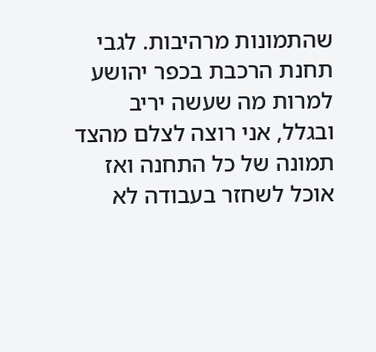שהתמונות מרהיבות. לגבי תחנת הרכבת בכפר יהושע למרות מה שעשה יריב ובגלל, אני רוצה לצלם מהצד תמונה של כל התחנה ואז אוכל לשחזר בעבודה לא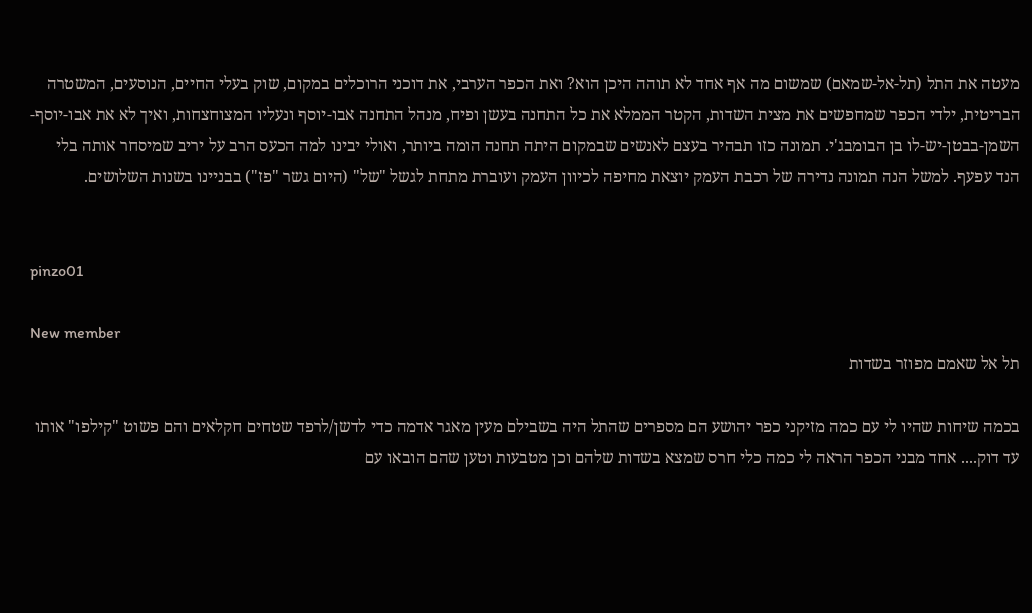מעטה את התל (תל-אל-שמאם) שמשום מה אף אחד לא תוהה היכן הוא? ואת הכפר הערבי, את דוכני הרוכלים במקום, שוק בעלי החיים, הנוסעים, המשטרה הבריטית, ילדי הכפר שמחפשים את מצית השדות, הקטר הממלא את כל התחנה בעשן ופיח, מנהל התחנה אבו-יוסף ונעליו המצוחצחות, ואיך לא את אבו-יוסף-השמן-בבטן-יש-לו בן הבומבג'י. תמונה כזו תבהיר בעצם לאנשים שבמקום היתה תחנה הומה ביותר, ואולי יבינו למה הכעס הרב על יריב שמיסחר אותה בלי הנד עפעף. למשל הנה תמונה נדירה של רכבת העמק יוצאת מחיפה לכיוון העמק ועוברת מתחת לגשל "של" (היום גשר "פז") בבניינו בשנות השלושים.


pinzo01

New member
תל אל שאמם מפוזר בשדות

בכמה שיחות שהיו לי עם כמה מזיקני כפר יהושע הם מספרים שהתל היה בשבילם מעין מאגר אדמה כדי לדשן/לרפד שטחים חקלאים והם פשוט "קילפו" אותו עד דוק.... אחד מבני הכפר הראה לי כמה כלי חרס שמצא בשדות שלהם וכן מטבעות וטען שהם הובאו עם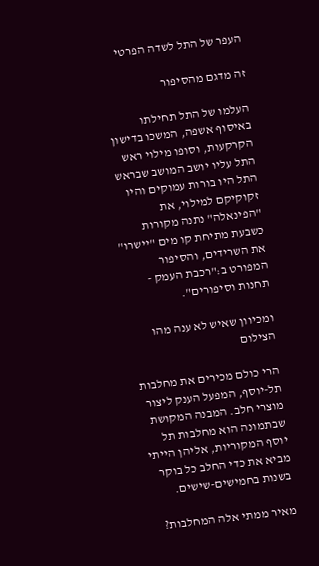העפר של התל לשדה הפרטי

זה מדגם מהסיפור

העלמו של התל תחילתו באיסוף אשפה, המשכו בדישון הקרקעות, וסופו מילוי ראש התל עליו יושב המושב שבראש התל היו בורות עמוקים והיו זקוקיקם למילוי, את "הפינאלה" נתנה מקורות כשבעת מתיחת קו מים "יישרו" את השרידים, והסיפור המפורט ב:"רכבת העמק - תחנות וסיפורים".

ומכיוון שאיש לא ענה מהו הצילום

הרי כולם מכירים את מחלבות תל-יוסף, המפעל הענק ליצור מוצרי חלב. המבנה המקושת שבתמונה הוא מחלבות תל יוסף המקוריות, אליהן הייתי מביא את כדי החלב כל בוקר בשנות בחמישים-שישים.

מאיר ממתי אלה המחלבות?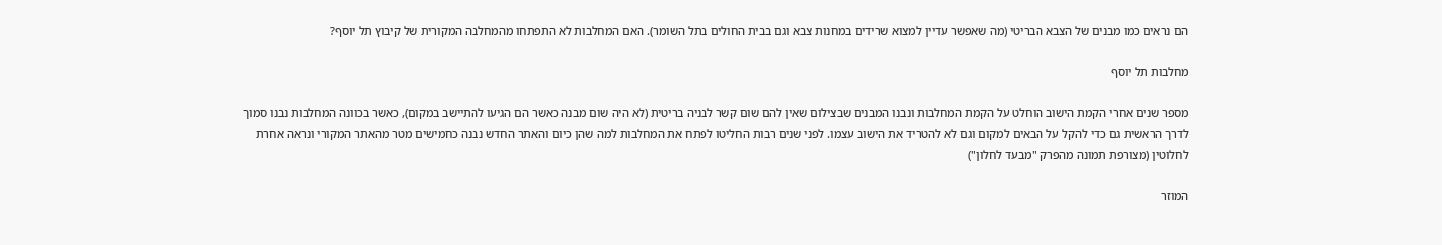הם נראים כמו מבנים של הצבא הבריטי (מה שאפשר עדיין למצוא שרידים במחנות צבא וגם בבית החולים בתל השומר). האם המחלבות לא התפתחו מהמחלבה המקורית של קיבוץ תל יוסף?

מחלבות תל יוסף

מספר שנים אחרי הקמת הישוב הוחלט על הקמת המחלבות ונבנו המבנים שבצילום שאין להם שום קשר לבניה בריטית (לא היה שום מבנה כאשר הם הגיעו להתיישב במקום), כאשר בכוונה המחלבות נבנו סמוך לדרך הראשית גם כדי להקל על הבאים למקום וגם לא להטריד את הישוב עצמו. לפני שנים רבות החליטו לפתח את המחלבות למה שהן כיום והאתר החדש נבנה כחמישים מטר מהאתר המקורי ונראה אחרת לחלוטין (מצורפת תמונה מהפרק "מבעד לחלון")

המוזר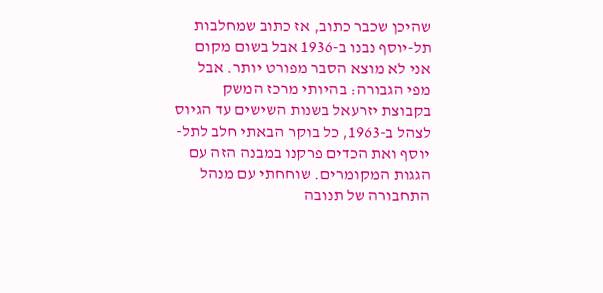שהיכן שכבר כתוב, אז כתוב שמחלבות תל-יוסף נבנו ב-1936 אבל בשום מקום אני לא מוצא הסבר מפורט יותר. אבל מפי הגבורה: בהיותי מרכז המשק בקבוצת יזרעאל בשנות השישים עד הגיוס לצהל ב-1963, כל בוקר הבאתי חלב לתל-יוסף ואת הכדים פרקנו במבנה הזה עם הגגות המקומרים. שוחחתי עם מנהל התחבורה של תנובה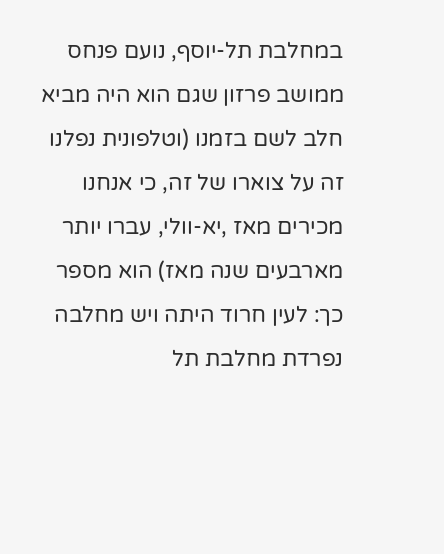במחלבת תל-יוסף, נועם פנחס ממושב פרזון שגם הוא היה מביא חלב לשם בזמנו (וטלפונית נפלנו זה על צוארו של זה, כי אנחנו מכירים מאז ,יא-וולי, עברו יותר מארבעים שנה מאז) הוא מספר כך: לעין חרוד היתה ויש מחלבה נפרדת מחלבת תל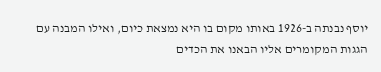יוסף נבנתה ב-1926 באותו מקום בו היא נמצאת כיום, ואילו המבנה עם הגגות המקומרים אליו הבאנו את הכדים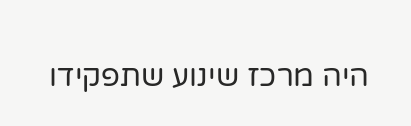היה מרכז שינוע שתפקידו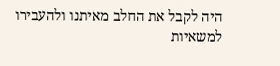היה לקבל את החלב מאיתנו ולהעבירו למשאיות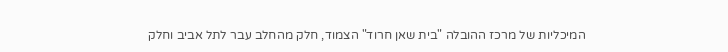המיכליות של מרכז ההובלה "בית שאן חרוד" הצמוד, חלק מהחלב עבר לתל אביב וחלק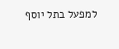למפעל בתל יוסף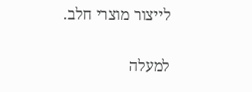לייצור מוצרי חלב.

למעלה